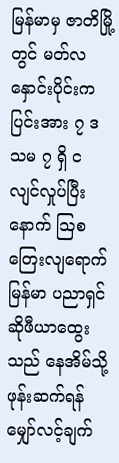မြန်မာမှ ဇာတိမြို့တွင် မတ်လနှောင်းပိုင်းက ပြင်းအား ၇ ဒသမ ၇ ရှိ ငလျင်လှုပ်ပြီးနောက် သြစတြေးလျရောက် မြန်မာ ပညာရှင် ဆိုဖီယာထွေးသည် နေအိမ်သို့ဖုန်းဆက်ရန် မျှော်လင့်ချက်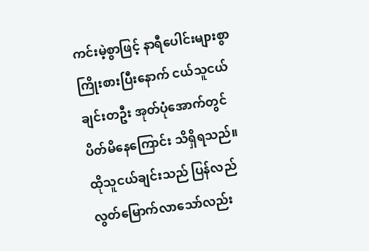ကင်းမဲ့စွာဖြင့် နာရီပေါင်းများစွာ ကြိုးစားပြီးနောက် ငယ်သူငယ်ချင်းတဦး အုတ်ပုံအောက်တွင် ပိတ်မိနေကြောင်း သိရှိရသည်။
ထိုသူငယ်ချင်းသည် ပြန်လည် လွတ်မြောက်လာသော်လည်း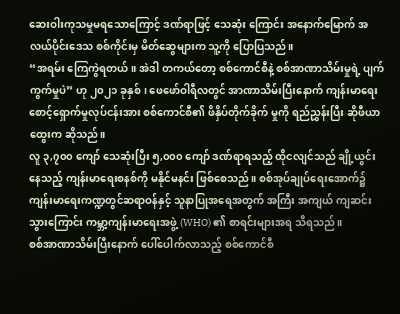ဆေးဝါးကုသမှုမရသောကြောင့် ဒဏ်ရာဖြင့် သေဆုံး ကြောင်း အနောက်မြောက် အလယ်ပိုင်းဒေသ စစ်ကိုင်းမှ မိတ်ဆွေများက သူ့ကို ပြောပြသည်။
“အရမ်း ကြေကွဲရတယ်။ အဲဒါ တကယ်တော့ စစ်ကောင်စီနဲ့ စစ်အာဏာသိမ်းမှုရဲ့ ပျက်ကွက်မှုပဲ” ဟု ၂၀၂၁ ခုနှစ်၊ ဖေဖော်ဝါရီလတွင် အာဏာသိမ်းပြီးနောက် ကျန်းမာရေး စောင့်ရှောက်မှုလုပ်ငန်းအား စစ်ကောင်စီ၏ ဖိနှိပ်တိုက်ခိုက် မှုကို ရည်ညွှန်းပြီး ဆိုဖီယာထွေးက ဆိုသည်။
လူ ၃,၇၀၀ ကျော် သေဆုံးပြီး ၅,၀၀၀ ကျော် ဒဏ်ရာရသည့် ထိုငလျင်သည် ချို့ယွင်းနေသည့် ကျန်းမာရေးစနစ်ကို မနိုင်မနင်း ဖြစ်စေသည်။ စစ်အုပ်ချုပ်ရေးအောက်၌ ကျန်းမာရေးကဏ္ဍတွင်ဆရာဝန်နှင့် သူနာပြုအရေအတွက် အကြီး အကျယ် ကျဆင်းသွားကြောင်း ကမ္ဘာ့ကျန်းမာရေးအဖွဲ့ (WHO) ၏ စာရင်းများအရ သိရသည်။
စစ်အာဏာသိမ်းပြီးနောက် ပေါ်ပေါက်လာသည့် စစ်ကောင်စီ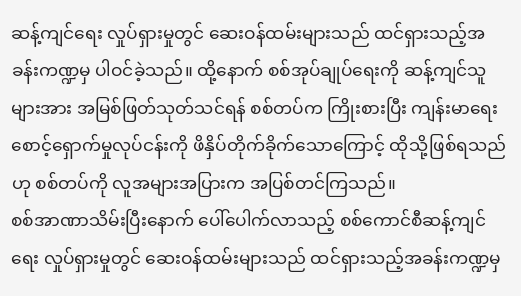ဆန့်ကျင်ရေး လှုပ်ရှားမှုတွင် ဆေးဝန်ထမ်းများသည် ထင်ရှားသည့်အခန်းကဏ္ဍမှ ပါဝင်ခဲ့သည်။ ထို့နောက် စစ်အုပ်ချုပ်ရေးကို ဆန့်ကျင်သူများအား အမြစ်ဖြတ်သုတ်သင်ရန် စစ်တပ်က ကြိုးစားပြီး ကျန်းမာရေးစောင့်ရှောက်မှုလုပ်ငန်းကို ဖိနှိပ်တိုက်ခိုက်သောကြောင့် ထိုသို့ဖြစ်ရသည်ဟု စစ်တပ်ကို လူအများအပြားက အပြစ်တင်ကြသည်။
စစ်အာဏာသိမ်းပြီးနောက် ပေါ်ပေါက်လာသည့် စစ်ကောင်စီဆန့်ကျင်ရေး လှုပ်ရှားမှုတွင် ဆေးဝန်ထမ်းများသည် ထင်ရှားသည့်အခန်းကဏ္ဍမှ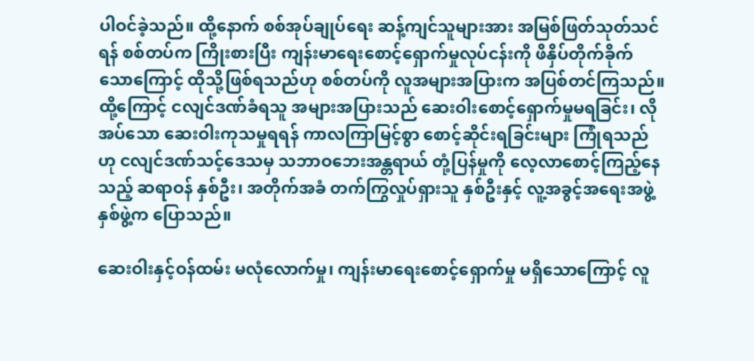ပါဝင်ခဲ့သည်။ ထို့နောက် စစ်အုပ်ချုပ်ရေး ဆန့်ကျင်သူများအား အမြစ်ဖြတ်သုတ်သင်ရန် စစ်တပ်က ကြိုးစားပြီး ကျန်းမာရေးစောင့်ရှောက်မှုလုပ်ငန်းကို ဖိနှိပ်တိုက်ခိုက်သောကြောင့် ထိုသို့ဖြစ်ရသည်ဟု စစ်တပ်ကို လူအများအပြားက အပြစ်တင်ကြသည်။
ထို့ကြောင့် ငလျင်ဒဏ်ခံရသူ အများအပြားသည် ဆေးဝါးစောင့်ရှောက်မှုမရခြင်း၊ လိုအပ်သော ဆေးဝါးကုသမှုရရန် ကာလကြာမြင့်စွာ စောင့်ဆိုင်းရခြင်းများ ကြုံရသည်ဟု ငလျင်ဒဏ်သင့်ဒေသမှ သဘာဝဘေးအန္တရာယ် တုံ့ပြန်မှုကို လေ့လာစောင့်ကြည့်နေသည့် ဆရာဝန် နှစ်ဦး၊ အတိုက်အခံ တက်ကြွလှုပ်ရှားသူ နှစ်ဦးနှင့် လူ့အခွင့်အရေးအဖွဲ့ နှစ်ဖွဲ့က ပြောသည်။

ဆေးဝါးနှင့်ဝန်ထမ်း မလုံလောက်မှု၊ ကျန်းမာရေးစောင့်ရှောက်မှု မရှိသောကြောင့် လူ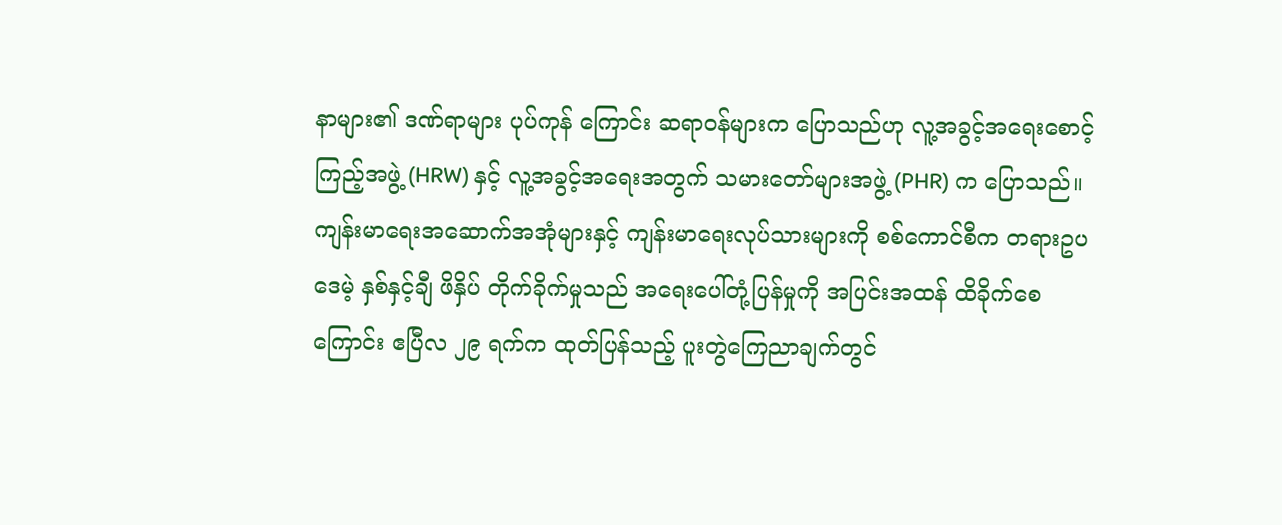နာများ၏ ဒဏ်ရာများ ပုပ်ကုန် ကြောင်း ဆရာဝန်များက ပြောသည်ဟု လူ့အခွင့်အရေးစောင့်ကြည့်အဖွဲ့ (HRW) နှင့် လူ့အခွင့်အရေးအတွက် သမားတော်များအဖွဲ့ (PHR) က ပြောသည်။
ကျန်းမာရေးအဆောက်အအုံများနှင့် ကျန်းမာရေးလုပ်သားများကို စစ်ကောင်စီက တရားဥပဒေမဲ့ နှစ်နှင့်ချီ ဖိနှိပ် တိုက်ခိုက်မှုသည် အရေးပေါ်တုံ့ပြန်မှုကို အပြင်းအထန် ထိခိုက်စေကြောင်း ဧပြီလ ၂၉ ရက်က ထုတ်ပြန်သည့် ပူးတွဲကြေညာချက်တွင်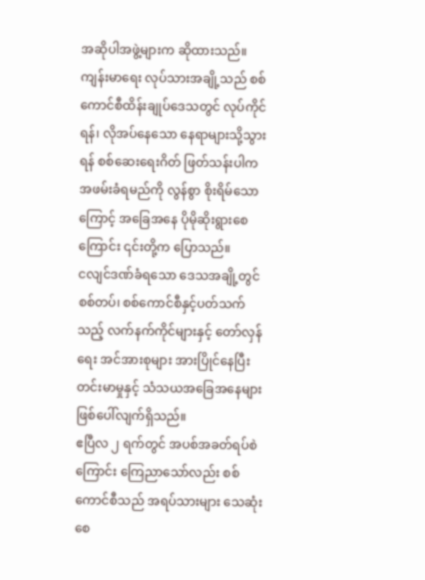အဆိုပါအဖွဲ့များက ဆိုထားသည်။
ကျန်းမာရေး လုပ်သားအချို့သည် စစ်ကောင်စီထိန်းချုပ်ဒေသတွင် လုပ်ကိုင်ရန်၊ လိုအပ်နေသော နေရာများသို့သွားရန် စစ်ဆေးရေးဂိတ် ဖြတ်သန်းပါက အဖမ်းခံရမည်ကို လွန်စွာ စိုးရိမ်သောကြောင့် အခြေအနေ ပိုမိုဆိုးရွားစေကြောင်း ၎င်းတို့က ပြောသည်။
ငလျင်ဒဏ်ခံရသော ဒေသအချို့တွင် စစ်တပ်၊ စစ်ကောင်စီနှင့်ပတ်သက်သည့် လက်နက်ကိုင်များနှင့် တော်လှန်ရေး အင်အားစုများ အားပြိုင်နေပြီး တင်းမာမှုနှင့် သံသယအခြေအနေများ ဖြစ်ပေါ်လျက်ရှိသည်။
ဧပြီလ ၂ ရက်တွင် အပစ်အခတ်ရပ်စဲကြောင်း ကြေညာသော်လည်း စစ်ကောင်စီသည် အရပ်သားများ သေဆုံးစေ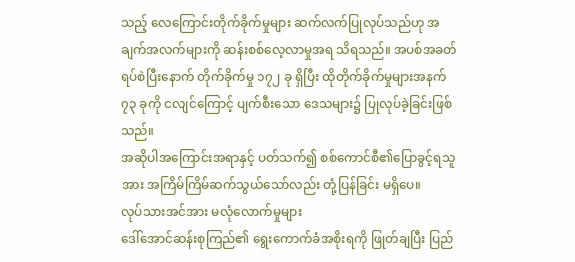သည့် လေကြောင်းတိုက်ခိုက်မှုများ ဆက်လက်ပြုလုပ်သည်ဟု အချက်အလက်များကို ဆန်းစစ်လေ့လာမှုအရ သိရသည်။ အပစ်အခတ်ရပ်စဲပြီးနောက် တိုက်ခိုက်မှု ၁၇၂ ခု ရှိပြီး ထိုတိုက်ခိုက်မှုများအနက် ၇၃ ခုကို ငလျင်ကြောင့် ပျက်စီးသော ဒေသများ၌ ပြုလုပ်ခဲ့ခြင်းဖြစ်သည်။
အဆိုပါအကြောင်းအရာနှင့် ပတ်သက်၍ စစ်ကောင်စီ၏ပြောခွင့်ရသူအား အကြိမ်ကြိမ်ဆက်သွယ်သော်လည်း တုံ့ပြန်ခြင်း မရှိပေ။
လုပ်သားအင်အား မလုံလောက်မှုများ
ဒေါ်အောင်ဆန်းစုကြည်၏ ရွေးကောက်ခံအစိုးရကို ဖြုတ်ချပြီး ပြည်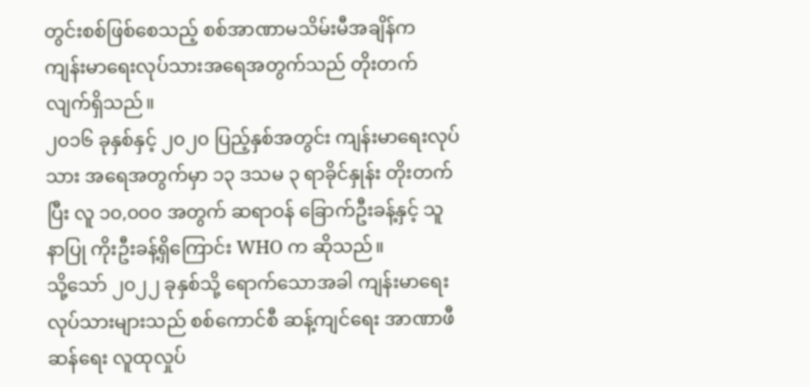တွင်းစစ်ဖြစ်စေသည့် စစ်အာဏာမသိမ်းမီအချိန်က ကျန်းမာရေးလုပ်သားအရေအတွက်သည် တိုးတက်လျက်ရှိသည်။
၂၀၁၆ ခုနှစ်နှင့် ၂၀၂၀ ပြည့်နှစ်အတွင်း ကျန်းမာရေးလုပ်သား အရေအတွက်မှာ ၁၃ ဒသမ ၃ ရာခိုင်နှုန်း တိုးတက်ပြီး လူ ၁၀,၀၀၀ အတွက် ဆရာဝန် ခြောက်ဦးခန့်နှင့် သူနာပြု ကိုးဦးခန့်ရှိကြောင်း WHO က ဆိုသည်။
သို့သော် ၂၀၂၂ ခုနှစ်သို့ ရောက်သောအခါ ကျန်းမာရေးလုပ်သားများသည် စစ်ကောင်စီ ဆန့်ကျင်ရေး အာဏာဖီဆန်ရေး လူထုလှုပ်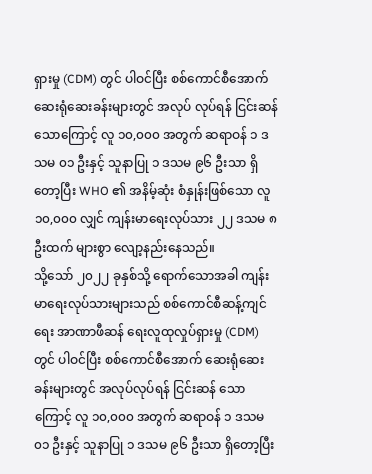ရှားမှု (CDM) တွင် ပါဝင်ပြီး စစ်ကောင်စီအောက် ဆေးရုံဆေးခန်းများတွင် အလုပ် လုပ်ရန် ငြင်းဆန်သောကြောင့် လူ ၁၀,၀၀၀ အတွက် ဆရာဝန် ၁ ဒသမ ၀၁ ဦးနှင့် သူနာပြု ၁ ဒသမ ၉၆ ဦးသာ ရှိတော့ပြီး WHO ၏ အနိမ့်ဆုံး စံနှုန်းဖြစ်သော လူ ၁၀,၀၀၀ လျှင် ကျန်းမာရေးလုပ်သား ၂၂ ဒသမ ၈ ဦးထက် များစွာ လျော့နည်းနေသည်။
သို့သော် ၂၀၂၂ ခုနှစ်သို့ ရောက်သောအခါ ကျန်းမာရေးလုပ်သားများသည် စစ်ကောင်စီဆန့်ကျင်ရေး အာဏာဖီဆန် ရေးလူထုလှုပ်ရှားမှု (CDM) တွင် ပါဝင်ပြီး စစ်ကောင်စီအောက် ဆေးရုံဆေးခန်းများတွင် အလုပ်လုပ်ရန် ငြင်းဆန် သောကြောင့် လူ ၁၀,၀၀၀ အတွက် ဆရာဝန် ၁ ဒသမ ၀၁ ဦးနှင့် သူနာပြု ၁ ဒသမ ၉၆ ဦးသာ ရှိတော့ပြီး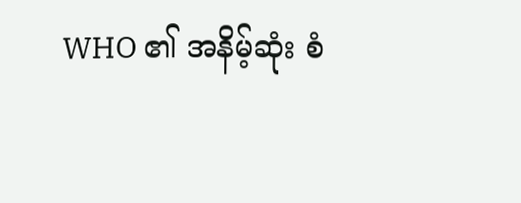WHO ၏ အနိမ့်ဆုံး စံ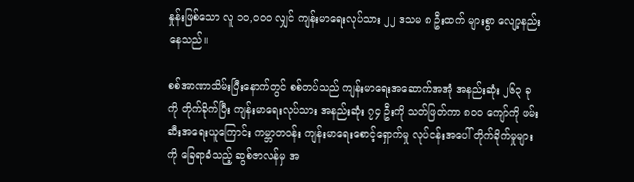နှုန်းဖြစ်သော လူ ၁၀,၀၀၀ လျှင် ကျန်းမာရေးလုပ်သား ၂၂ ဒသမ ၈ ဦးထက် များစွာ လျော့နည်းနေသည်။

စစ်အာဏာသိမ်းပြီးနောက်တွင် စစ်တပ်သည် ကျန်းမာရေးအဆောက်အအုံ အနည်းဆုံး ၂၆၃ ခုကို တိုက်ခိုက်ပြီး ကျန်းမာရေးလုပ်သား အနည်းဆုံး ၇၄ ဦးကို သတ်ဖြတ်ကာ ၈၀၀ ကျော်ကို ဖမ်းဆီးအရေးယူကြောင်း ကမ္ဘာတဝန်း ကျန်းမာရေးစောင့်ရှောက်မှု လုပ်ငန်းအပေါ် တိုက်ခိုက်မှုများကို ခြေရာခံသည့် ဆွစ်ဇာလန်မှ အ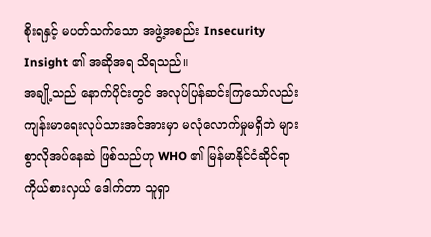စိုးရနှင့် မပတ်သက်သော အဖွဲ့အစည်း Insecurity Insight ၏ အဆိုအရ သိရသည်။
အချို့သည် နောက်ပိုင်းတွင် အလုပ်ပြန်ဆင်းကြသော်လည်း ကျန်းမာရေးလုပ်သားအင်အားမှာ မလုံလောက်မှုမရှိဘဲ များစွာလိုအပ်နေဆဲ ဖြစ်သည်ဟု WHO ၏ မြန်မာနိုင်ငံဆိုင်ရာ ကိုယ်စားလှယ် ဒေါက်တာ သူရှာ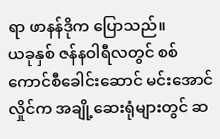ရာ ဖာနန်ဒိုက ပြောသည်။
ယခုနှစ် ဇန်နဝါရီလတွင် စစ်ကောင်စီခေါင်းဆောင် မင်းအောင်လှိုင်က အချို့ဆေးရုံများတွင် ဆ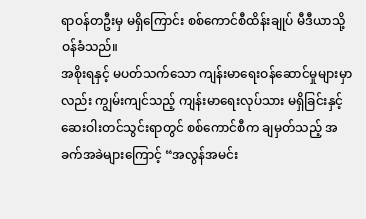ရာဝန်တဦးမှ မရှိကြောင်း စစ်ကောင်စီထိန်းချုပ် မီဒီယာသို့ ဝန်ခံသည်။
အစိုးရနှင့် မပတ်သက်သော ကျန်းမာရေးဝန်ဆောင်မှုများမှာလည်း ကျွမ်းကျင်သည့် ကျန်းမာရေးလုပ်သား မရှိခြင်းနှင့် ဆေးဝါးတင်သွင်းရာတွင် စစ်ကောင်စီက ချမှတ်သည့် အခက်အခဲများကြောင့် “အလွန်အမင်း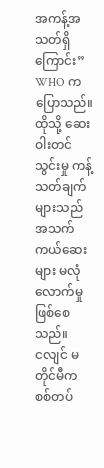အကန့်အသတ်ရှိ ကြောင်း” WHO က ပြောသည်။ ထိုသို့ ဆေးဝါးတင်သွင်းမှု ကန့်သတ်ချက်များသည် အသက်ကယ်ဆေးများ မလုံလောက်မှု ဖြစ်စေသည်။
ငလျင် မတိုင်မီက စစ်တပ်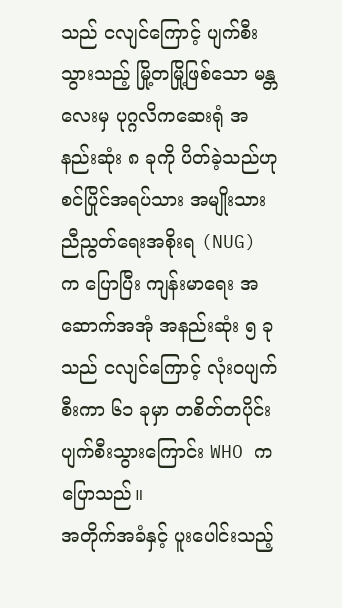သည် ငလျင်ကြောင့် ပျက်စီးသွားသည့် မြို့တမြို့ဖြစ်သော မန္တလေးမှ ပုဂ္ဂလိကဆေးရုံ အနည်းဆုံး ၈ ခုကို ပိတ်ခဲ့သည်ဟု စင်ပြိုင်အရပ်သား အမျိုးသားညီညွတ်ရေးအစိုးရ (NUG) က ပြောပြီး ကျန်းမာရေး အဆောက်အအုံ အနည်းဆုံး ၅ ခုသည် ငလျင်ကြောင့် လုံးဝပျက်စီးကာ ၆၁ ခုမှာ တစိတ်တပိုင်း ပျက်စီးသွားကြောင်း WHO က ပြောသည်။
အတိုက်အခံနှင့် ပူးပေါင်းသည့်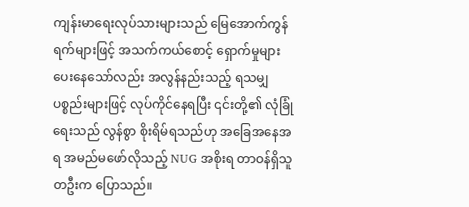ကျန်းမာရေးလုပ်သားများသည် မြေအောက်ကွန်ရက်များဖြင့် အသက်ကယ်စောင့် ရှောက်မှုများ ပေးနေသော်လည်း အလွန်နည်းသည့် ရသမျှပစ္စည်းများဖြင့် လုပ်ကိုင်နေရပြီး ၎င်းတို့၏ လုံခြုံရေးသည် လွန်စွာ စိုးရိမ်ရသည်ဟု အခြေအနေအရ အမည်မဖော်လိုသည့် NUG အစိုးရ တာဝန်ရှိသူတဦးက ပြောသည်။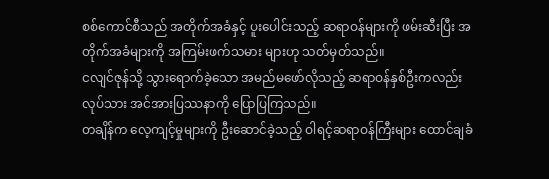စစ်ကောင်စီသည် အတိုက်အခံနှင့် ပူးပေါင်းသည့် ဆရာဝန်များကို ဖမ်းဆီးပြီး အတိုက်အခံများကို အကြမ်းဖက်သမား များဟု သတ်မှတ်သည်။
ငလျင်ဇုန်သို့ သွားရောက်ခဲ့သော အမည်မဖော်လိုသည့် ဆရာဝန်နှစ်ဦးကလည်း လုပ်သား အင်အားပြဿနာကို ပြောပြကြသည်။
တချိန်က လေ့ကျင့်မှုများကို ဦးဆောင်ခဲ့သည့် ဝါရင့်ဆရာဝန်ကြီးများ ထောင်ချခံ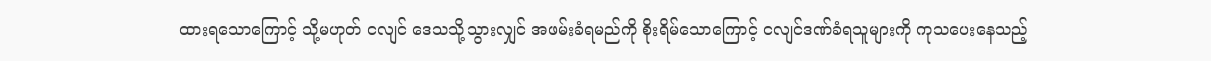ထားရသောကြောင့် သို့မဟုတ် ငလျင် ဒေသသို့သွားလျှင် အဖမ်းခံရမည်ကို စိုးရိမ်သောကြောင့် ငလျင်ဒဏ်ခံရသူများကို ကုသပေးနေသည့်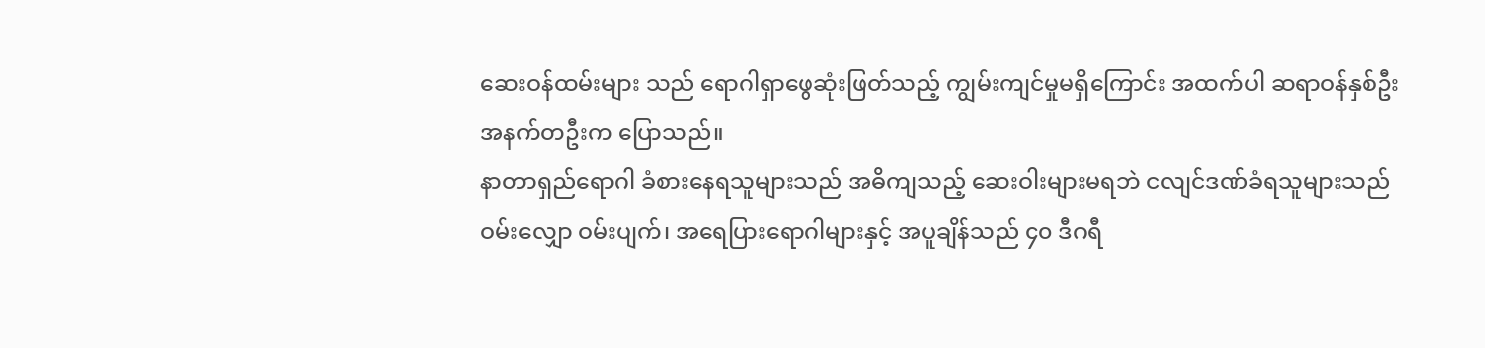ဆေးဝန်ထမ်းများ သည် ရောဂါရှာဖွေဆုံးဖြတ်သည့် ကျွမ်းကျင်မှုမရှိကြောင်း အထက်ပါ ဆရာဝန်နှစ်ဦးအနက်တဦးက ပြောသည်။
နာတာရှည်ရောဂါ ခံစားနေရသူများသည် အဓိကျသည့် ဆေးဝါးများမရဘဲ ငလျင်ဒဏ်ခံရသူများသည် ဝမ်းလျှော ဝမ်းပျက်၊ အရေပြားရောဂါများနှင့် အပူချိန်သည် ၄၀ ဒီဂရီ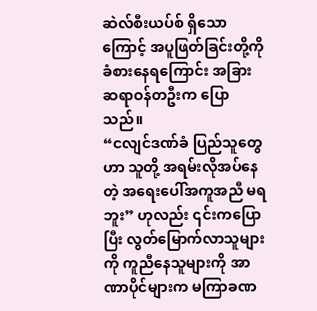ဆဲလ်စီးယပ်စ် ရှိသောကြောင့် အပူဖြတ်ခြင်းတို့ကို ခံစားနေရကြောင်း အခြားဆရာဝန်တဦးက ပြောသည်။
“ငလျင်ဒဏ်ခံ ပြည်သူတွေဟာ သူတို့ အရမ်းလိုအပ်နေတဲ့ အရေးပေါ်အကူအညီ မရဘူး” ဟုလည်း ၎င်းကပြောပြီး လွတ်မြောက်လာသူများကို ကူညီနေသူများကို အာဏာပိုင်များက မကြာခဏ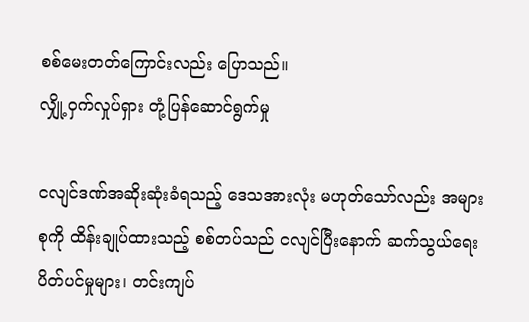စစ်မေးတတ်ကြောင်းလည်း ပြောသည်။
လျှို့ဝှက်လှုပ်ရှား တုံ့ပြန်ဆောင်ရွက်မှု

ငလျင်ဒဏ်အဆိုးဆုံးခံရသည့် ဒေသအားလုံး မဟုတ်သော်လည်း အများစုကို ထိန်းချုပ်ထားသည့် စစ်တပ်သည် ငလျင်ပြီးနောက် ဆက်သွယ်ရေးပိတ်ပင်မှုများ၊ တင်းကျပ်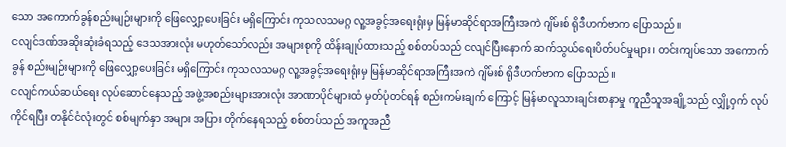သော အကောက်ခွန်စည်းမျဉ်းများကို ဖြေလျှော့ပေးခြင်း မရှိကြောင်း ကုသလသမဂ္ဂ လူ့အခွင့်အရေးရုံးမှ မြန်မာဆိုင်ရာအကြီးအကဲ ဂျိမ်းစ် ရိုဒီဟက်ဗာက ပြောသည်။
ငလျင်ဒဏ်အဆိုးဆုံးခံရသည့် ဒေသအားလုံး မဟုတ်သော်လည်း အများစုကို ထိန်းချုပ်ထားသည့် စစ်တပ်သည် ငလျင်ပြီးနောက် ဆက်သွယ်ရေးပိတ်ပင်မှုများ၊ တင်းကျပ်သော အကောက်ခွန် စည်းမျဉ်းများကို ဖြေလျှော့ပေးခြင်း မရှိကြောင်း ကုသလသမဂ္ဂ လူ့အခွင့်အရေးရုံးမှ မြန်မာဆိုင်ရာအကြီးအကဲ ဂျိမ်းစ် ရိုဒီဟက်ဗာက ပြောသည်။
ငလျင်ကယ်ဆယ်ရေး လုပ်ဆောင်နေသည့် အဖွဲ့အစည်းများအားလုံး အာဏာပိုင်များထံ မှတ်ပုံတင်ရန် စည်းကမ်းချက် ကြောင့် မြန်မာလူသားချင်းစာနာမှု ကူညီသူအချို့သည် လျှို့ဝှက် လုပ်ကိုင်ရပြီး တနိုင်ငံလုံးတွင် စစ်မျက်နှာ အများ အပြား တိုက်နေရသည့် စစ်တပ်သည် အကူအညီ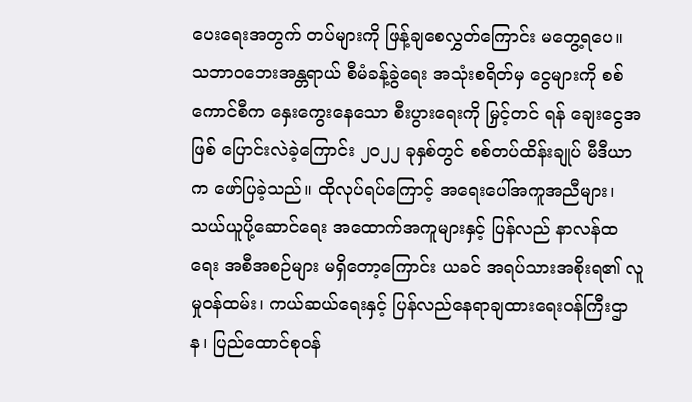ပေးရေးအတွက် တပ်များကို ဖြန့်ချစေလွှတ်ကြောင်း မတွေ့ရပေ။
သဘာဝဘေးအန္တရာယ် စီမံခန့်ခွဲရေး အသုံးစရိတ်မှ ငွေများကို စစ်ကောင်စီက နှေးကွေးနေသော စီးပွားရေးကို မြှင့်တင် ရန် ချေးငွေအဖြစ် ပြောင်းလဲခဲ့ကြောင်း ၂၀၂၂ ခုနှစ်တွင် စစ်တပ်ထိန်းချုပ် မီဒီယာက ဖော်ပြခဲ့သည်။ ထိုလုပ်ရပ်ကြောင့် အရေးပေါ်အကူအညီများ၊ သယ်ယူပို့ဆောင်ရေး အထောက်အကူများနှင့် ပြန်လည် နာလန်ထရေး အစီအစဉ်များ မရှိတော့ကြောင်း ယခင် အရပ်သားအစိုးရ၏ လူမှုဝန်ထမ်း၊ ကယ်ဆယ်ရေးနှင့် ပြန်လည်နေရာချထားရေးဝန်ကြီးဌာန၊ ပြည်ထောင်စုဝန်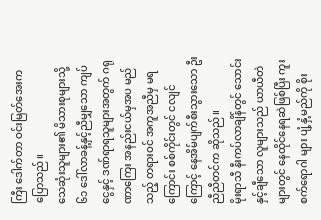ကြီး ဒေါက်တာ ဝင်းမြတ်အေးက ပြောသည်။
သေဆုံးသူများ၏ မိသားစုများသို့ ၆၁ ဒေါ်လာခန့်နှင့်ညီမျှသော ကျပ်ငွေနှင့် ဒဏ်ရာရသူများအတွက် ဂရုဏာကြေး အနည်းငယ်မှအပ မည်သည့် တရားဝင် အကူအညီမှ မရကြောင်း စစ်ကိုင်းတွင် ငလျင်ကြောင့် နေအိမ်ပျက်စီးသွားသော ဦးညီညီတင်က ဆိုသည်။
မိုးရာသီ နီးကပ်လာချိန်တွင် သောင်းနှင့်ချီသော လူများသည် ယာယီတဲများတွင် နေထိုင်နေရဆဲဖြစ်ပြီး ကူးစက်ရောဂါ များ ပျံ့နှံ့မည်ကို စိုး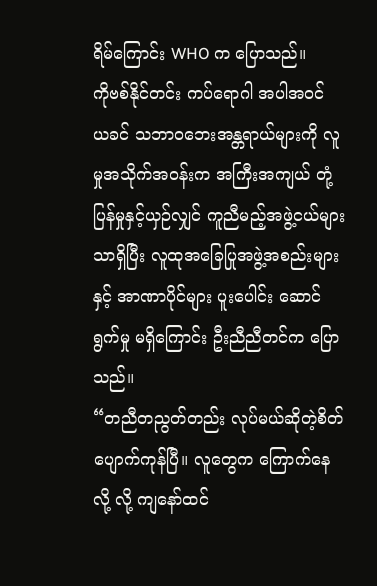ရိမ်ကြောင်း WHO က ပြောသည်။
ကိုဗစ်နိုင်တင်း ကပ်ရောဂါ အပါအဝင် ယခင် သဘာဝဘေးအန္တရာယ်များကို လူမှုအသိုက်အဝန်းက အကြီးအကျယ် တုံ့ပြန်မှုနှင့်ယှဉ်လျှင် ကူညီမည့်အဖွဲ့ငယ်များသာရှိပြီး လူထုအခြေပြုအဖွဲ့အစည်းများနှင့် အာဏာပိုင်များ ပူးပေါင်း ဆောင်ရွက်မှု မရှိကြောင်း ဦးညီညီတင်က ပြောသည်။
“တညီတညွတ်တည်း လုပ်မယ်ဆိုတဲ့စိတ် ပျောက်ကုန်ပြီ။ လူတွေက ကြောက်နေလို့ လို့ ကျနော်ထင်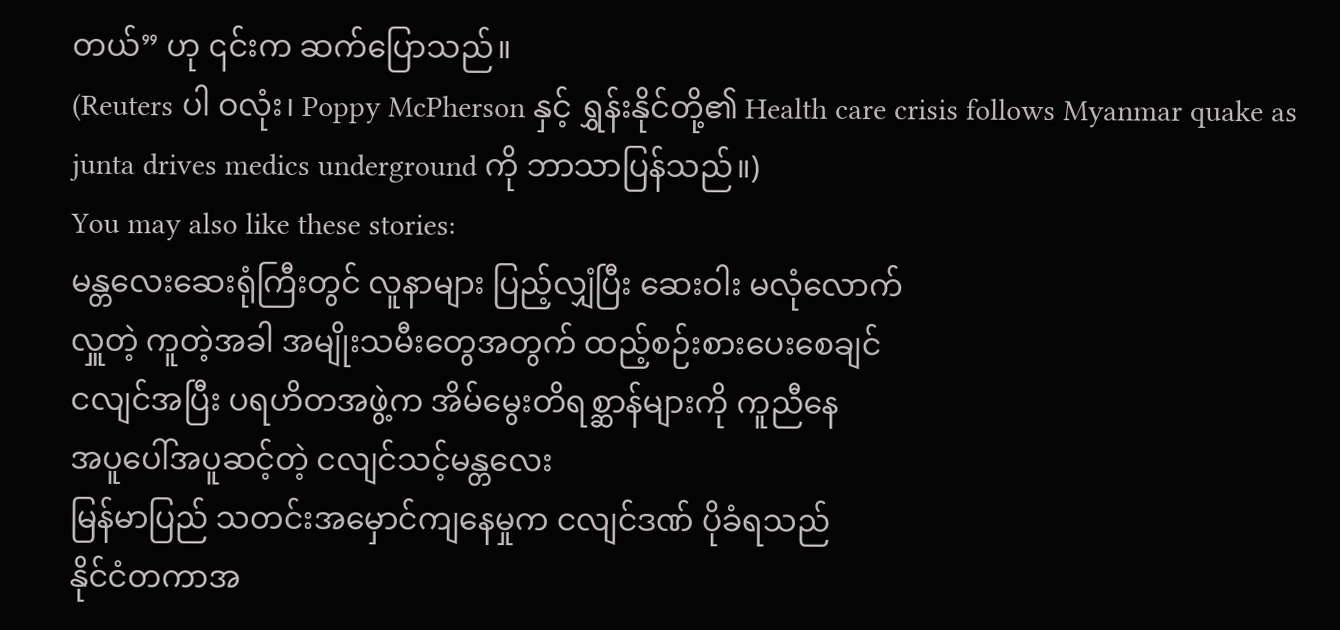တယ်” ဟု ၎င်းက ဆက်ပြောသည်။
(Reuters ပါ ဝလုံး၊ Poppy McPherson နှင့် ရွှန်းနိုင်တို့၏ Health care crisis follows Myanmar quake as junta drives medics underground ကို ဘာသာပြန်သည်။)
You may also like these stories:
မန္တလေးဆေးရုံကြီးတွင် လူနာများ ပြည့်လျှံပြီး ဆေးဝါး မလုံလောက်
လှူတဲ့ ကူတဲ့အခါ အမျိုးသမီးတွေအတွက် ထည့်စဉ်းစားပေးစေချင်
ငလျင်အပြီး ပရဟိတအဖွဲ့က အိမ်မွေးတိရစ္ဆာန်များကို ကူညီနေ
အပူပေါ်အပူဆင့်တဲ့ ငလျင်သင့်မန္တလေး
မြန်မာပြည် သတင်းအမှောင်ကျနေမှုက ငလျင်ဒဏ် ပိုခံရသည်
နိုင်ငံတကာအ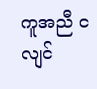ကူအညီ ငလျင်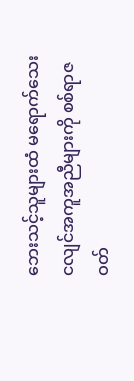ဘေးသင့်သူများထံ မရောက်သေး
ငလျင်အကူအညီများကို စစ်ရာဇဝတ်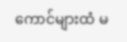ကောင်များထံ မ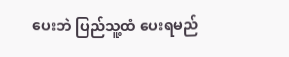ပေးဘဲ ပြည်သူ့ထံ ပေးရမည်